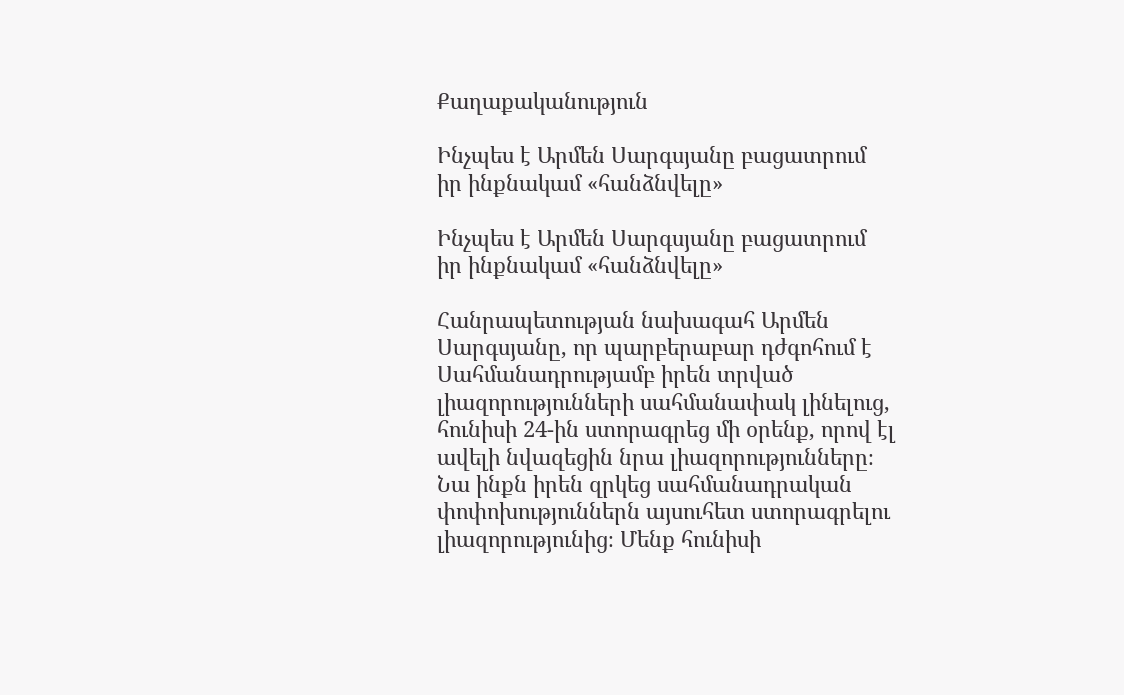Քաղաքականություն

Ինչպես է Արմեն Սարգսյանը բացատրում իր ինքնակամ «հանձնվելը»

Ինչպես է Արմեն Սարգսյանը բացատրում իր ինքնակամ «հանձնվելը»

Հանրապետության նախագահ Արմեն Սարգսյանը, որ պարբերաբար դժգոհում է Սահմանադրությամբ իրեն տրված լիազորությունների սահմանափակ լինելուց, հունիսի 24-ին ստորագրեց մի օրենք, որով էլ ավելի նվազեցին նրա լիազորությունները։ Նա ինքն իրեն զրկեց սահմանադրական փոփոխություններն այսուհետ ստորագրելու լիազորությունից։ Մենք հունիսի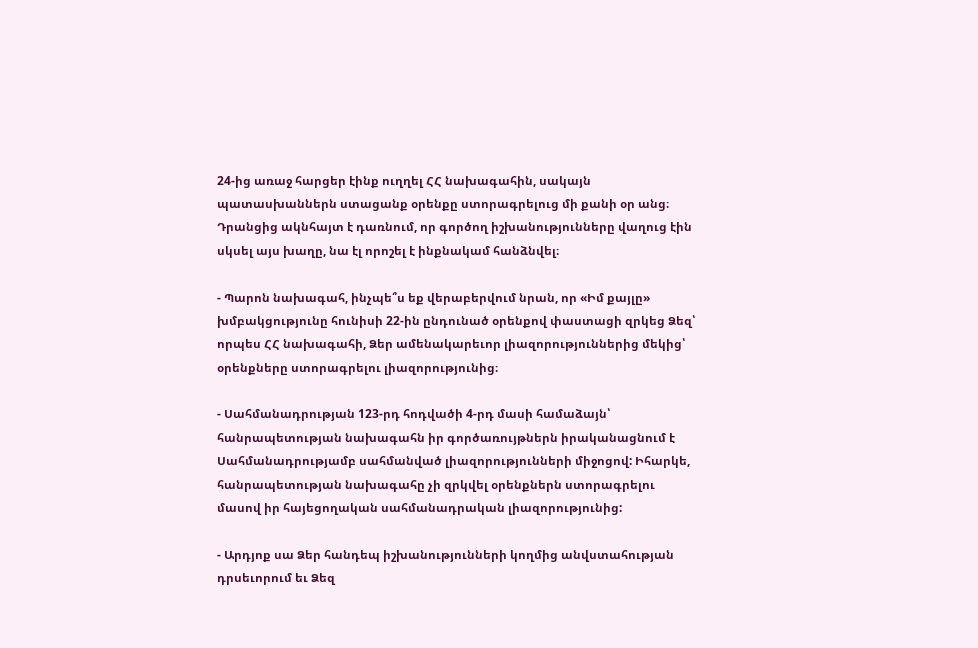24-ից առաջ հարցեր էինք ուղղել ՀՀ նախագահին, սակայն պատասխաններն ստացանք օրենքը ստորագրելուց մի քանի օր անց։ Դրանցից ակնհայտ է դառնում, որ գործող իշխանությունները վաղուց էին սկսել այս խաղը, նա էլ որոշել է ինքնակամ հանձնվել։

- Պարոն նախագահ, ինչպե՞ս եք վերաբերվում նրան, որ «Իմ քայլը» խմբակցությունը հունիսի 22-ին ընդունած օրենքով փաստացի զրկեց Ձեզ՝ որպես ՀՀ նախագահի, Ձեր ամենակարեւոր լիազորություններից մեկից՝ օրենքները ստորագրելու լիազորությունից։

- Սահմանադրության 123-րդ հոդվածի 4-րդ մասի համաձայն՝ հանրապետության նախագահն իր գործառույթներն իրականացնում է Սահմանադրությամբ սահմանված լիազորությունների միջոցով: Իհարկե, հանրապետության նախագահը չի զրկվել օրենքներն ստորագրելու մասով իր հայեցողական սահմանադրական լիազորությունից:

- Արդյոք սա Ձեր հանդեպ իշխանությունների կողմից անվստահության դրսեւորում եւ Ձեզ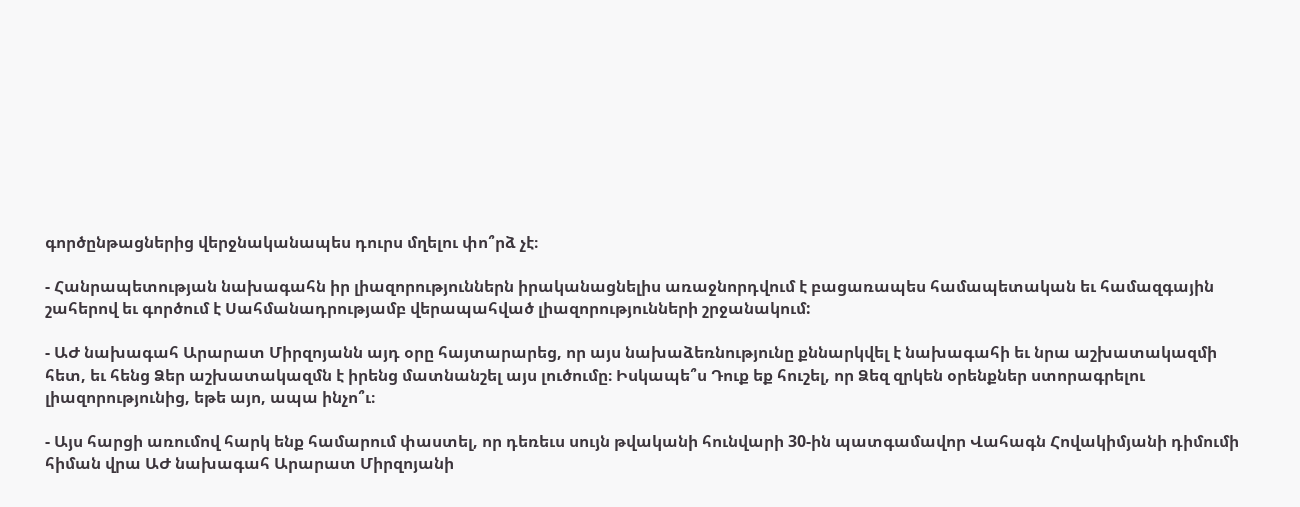գործընթացներից վերջնականապես դուրս մղելու փո՞րձ չէ։

- Հանրապետության նախագահն իր լիազորություններն իրականացնելիս առաջնորդվում է բացառապես համապետական եւ համազգային շահերով եւ գործում է Սահմանադրությամբ վերապահված լիազորությունների շրջանակում:

- ԱԺ նախագահ Արարատ Միրզոյանն այդ օրը հայտարարեց, որ այս նախաձեռնությունը քննարկվել է նախագահի եւ նրա աշխատակազմի հետ, եւ հենց Ձեր աշխատակազմն է իրենց մատնանշել այս լուծումը։ Իսկապե՞ս Դուք եք հուշել, որ Ձեզ զրկեն օրենքներ ստորագրելու լիազորությունից, եթե այո, ապա ինչո՞ւ։

- Այս հարցի առումով հարկ ենք համարում փաստել, որ դեռեւս սույն թվականի հունվարի 30-ին պատգամավոր Վահագն Հովակիմյանի դիմումի հիման վրա ԱԺ նախագահ Արարատ Միրզոյանի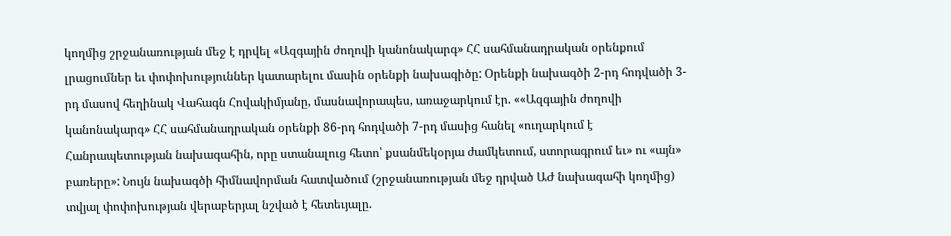կողմից շրջանառության մեջ է դրվել «Ազգային ժողովի կանոնակարգ» ՀՀ սահմանադրական օրենքում լրացումներ եւ փոփոխություններ կատարելու մասին օրենքի նախագիծը: Օրենքի նախագծի 2-րդ հոդվածի 3-րդ մասով հեղինակ Վահագն Հովակիմյանը, մասնավորապես, առաջարկում էր. ««Ազգային ժողովի կանոնակարգ» ՀՀ սահմանադրական օրենքի 86-րդ հոդվածի 7-րդ մասից հանել «ուղարկում է Հանրապետության նախագահին, որը ստանալուց հետո՝ քսանմեկօրյա ժամկետում, ստորագրում եւ» ու «այն» բառերը»: Նույն նախագծի հիմնավորման հատվածում (շրջանառության մեջ դրված ԱԺ նախագահի կողմից) տվյալ փոփոխության վերաբերյալ նշված է հետեւյալը.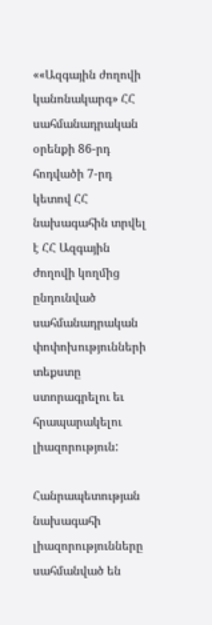««Ազգային ժողովի կանոնակարգ» ՀՀ սահմանադրական օրենքի 86-րդ հոդվածի 7-րդ կետով ՀՀ նախագահին տրվել է ՀՀ Ազգային ժողովի կողմից ընդունված սահմանադրական փոփոխությունների տեքստը ստորագրելու եւ հրապարակելու լիազորություն:

Հանրապետության նախագահի լիազորությունները սահմանված են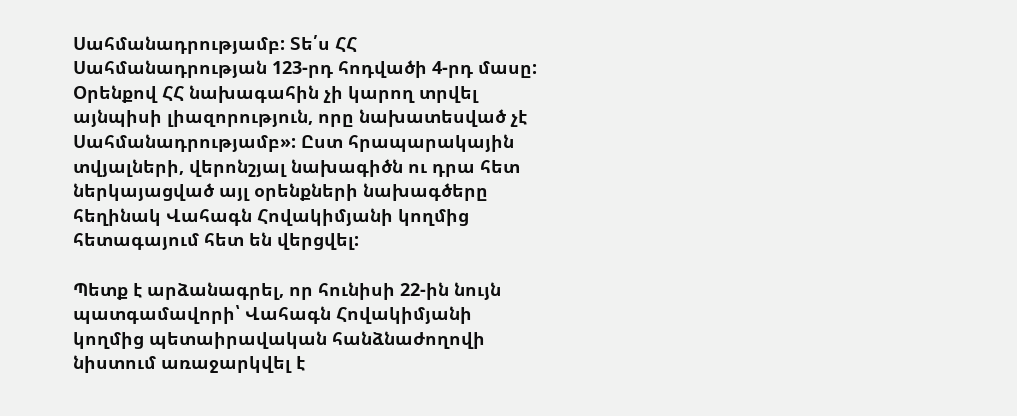Սահմանադրությամբ: Տե՛ս ՀՀ Սահմանադրության 123-րդ հոդվածի 4-րդ մասը: Օրենքով ՀՀ նախագահին չի կարող տրվել այնպիսի լիազորություն, որը նախատեսված չէ Սահմանադրությամբ»: Ըստ հրապարակային տվյալների, վերոնշյալ նախագիծն ու դրա հետ ներկայացված այլ օրենքների նախագծերը հեղինակ Վահագն Հովակիմյանի կողմից հետագայում հետ են վերցվել:

Պետք է արձանագրել, որ հունիսի 22-ին նույն պատգամավորի՝ Վահագն Հովակիմյանի կողմից պետաիրավական հանձնաժողովի նիստում առաջարկվել է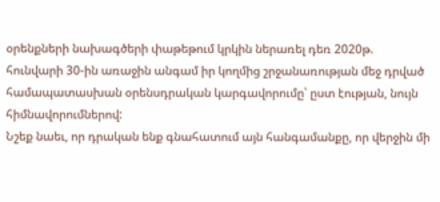օրենքների նախագծերի փաթեթում կրկին ներառել դեռ 2020թ. հունվարի 30-ին առաջին անգամ իր կողմից շրջանառության մեջ դրված համապատասխան օրենսդրական կարգավորումը՝ ըստ էության, նույն հիմնավորումներով:
Նշեք նաեւ, որ դրական ենք գնահատում այն հանգամանքը, որ վերջին մի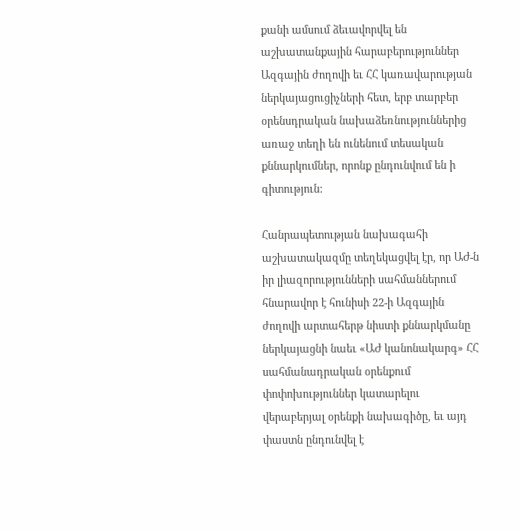քանի ամսում ձեւավորվել են աշխատանքային հարաբերություններ Ազգային ժողովի եւ ՀՀ կառավարության ներկայացուցիչների հետ, երբ տարբեր օրենսդրական նախաձեռնություններից առաջ տեղի են ունենում տեսական քննարկումներ, որոնք ընդունվում են ի գիտություն:

Հանրապետության նախագահի աշխատակազմը տեղեկացվել էր, որ ԱԺ-ն իր լիազորությունների սահմաններում հնարավոր է հունիսի 22-ի Ազգային ժողովի արտահերթ նիստի քննարկմանը ներկայացնի նաեւ «ԱԺ կանոնակարգ» ՀՀ սահմանադրական օրենքում փոփոխություններ կատարելու վերաբերյալ օրենքի նախագիծը, եւ այդ փաստն ընդունվել է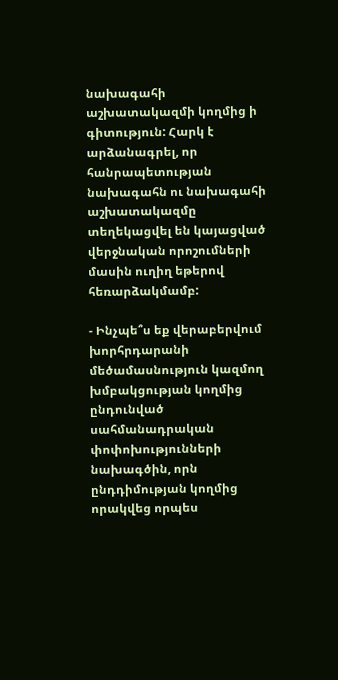նախագահի աշխատակազմի կողմից ի գիտություն: Հարկ է արձանագրել, որ հանրապետության նախագահն ու նախագահի աշխատակազմը տեղեկացվել են կայացված վերջնական որոշումների մասին ուղիղ եթերով հեռարձակմամբ:

- Ինչպե՞ս եք վերաբերվում խորհրդարանի մեծամասնություն կազմող խմբակցության կողմից ընդունված սահմանադրական փոփոխությունների նախագծին, որն ընդդիմության կողմից որակվեց որպես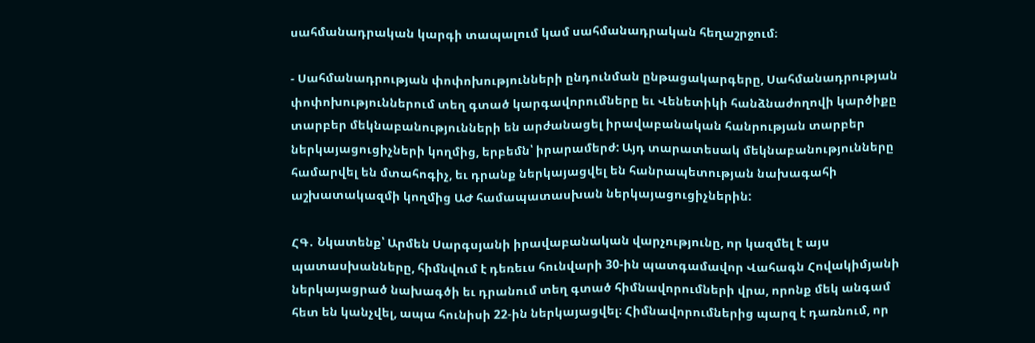սահմանադրական կարգի տապալում կամ սահմանադրական հեղաշրջում։

- Սահմանադրության փոփոխությունների ընդունման ընթացակարգերը, Սահմանադրության փոփոխություններում տեղ գտած կարգավորումները եւ Վենետիկի հանձնաժողովի կարծիքը տարբեր մեկնաբանությունների են արժանացել իրավաբանական հանրության տարբեր ներկայացուցիչների կողմից, երբեմն՝ իրարամերժ: Այդ տարատեսակ մեկնաբանությունները համարվել են մտահոգիչ, եւ դրանք ներկայացվել են հանրապետության նախագահի աշխատակազմի կողմից ԱԺ համապատասխան ներկայացուցիչներին:

ՀԳ․ Նկատենք՝ Արմեն Սարգսյանի իրավաբանական վարչությունը, որ կազմել է այս պատասխանները, հիմնվում է դեռեւս հունվարի 30-ին պատգամավոր Վահագն Հովակիմյանի ներկայացրած նախագծի եւ դրանում տեղ գտած հիմնավորումների վրա, որոնք մեկ անգամ հետ են կանչվել, ապա հունիսի 22-ին ներկայացվել։ Հիմնավորումներից պարզ է դառնում, որ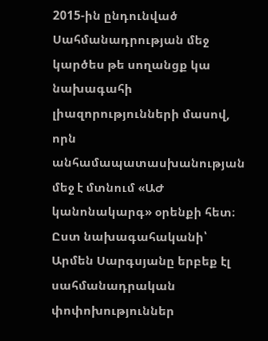2015-ին ընդունված Սահմանադրության մեջ կարծես թե սողանցք կա նախագահի լիազորությունների մասով, որն անհամապատասխանության մեջ է մտնում «ԱԺ կանոնակարգ» օրենքի հետ։ Ըստ նախագահականի՝ Արմեն Սարգսյանը երբեք էլ սահմանադրական փոփոխություններ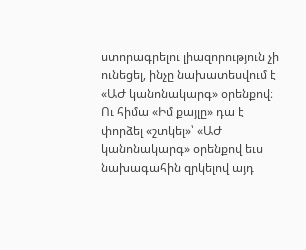ստորագրելու լիազորություն չի ունեցել, ինչը նախատեսվում է «ԱԺ կանոնակարգ» օրենքով։ Ու հիմա «Իմ քայլը» դա է փորձել «շտկել»՝ «ԱԺ կանոնակարգ» օրենքով եւս նախագահին զրկելով այդ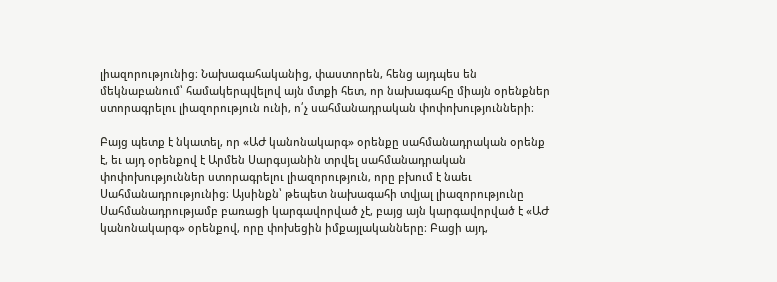լիազորությունից։ Նախագահականից, փաստորեն, հենց այդպես են մեկնաբանում՝ համակերպվելով այն մտքի հետ, որ նախագահը միայն օրենքներ ստորագրելու լիազորություն ունի, ո՛չ սահմանադրական փոփոխությունների։

Բայց պետք է նկատել, որ «ԱԺ կանոնակարգ» օրենքը սահմանադրական օրենք է, եւ այդ օրենքով է Արմեն Սարգսյանին տրվել սահմանադրական փոփոխություններ ստորագրելու լիազորություն, որը բխում է նաեւ Սահմանադրությունից։ Այսինքն՝ թեպետ նախագահի տվյալ լիազորությունը Սահմանադրությամբ բառացի կարգավորված չէ, բայց այն կարգավորված է «ԱԺ կանոնակարգ» օրենքով, որը փոխեցին իմքայլականները։ Բացի այդ,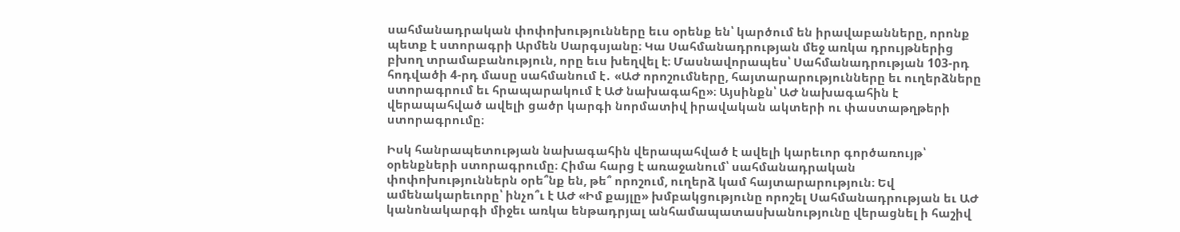սահմանադրական փոփոխությունները եւս օրենք են՝ կարծում են իրավաբանները, որոնք պետք է ստորագրի Արմեն Սարգսյանը։ Կա Սահմանադրության մեջ առկա դրույթներից բխող տրամաբանություն, որը եւս խեղվել է։ Մասնավորապես՝ Սահմանադրության 103-րդ հոդվածի 4-րդ մասը սահմանում է․ «ԱԺ որոշումները, հայտարարությունները եւ ուղերձները ստորագրում եւ հրապարակում է ԱԺ նախագահը»։ Այսինքն՝ ԱԺ նախագահին է վերապահված ավելի ցածր կարգի նորմատիվ իրավական ակտերի ու փաստաթղթերի ստորագրումը։

Իսկ հանրապետության նախագահին վերապահված է ավելի կարեւոր գործառույթ՝ օրենքների ստորագրումը։ Հիմա հարց է առաջանում՝ սահմանադրական փոփոխություններն օրե՞նք են, թե՞ որոշում, ուղերձ կամ հայտարարություն։ Եվ ամենակարեւորը՝ ինչո՞ւ է ԱԺ «Իմ քայլը» խմբակցությունը որոշել Սահմանադրության եւ ԱԺ կանոնակարգի միջեւ առկա ենթադրյալ անհամապատասխանությունը վերացնել ի հաշիվ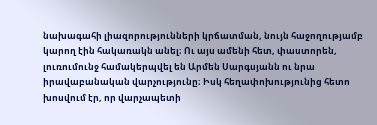նախագահի լիազորությունների կրճատման, նույն հաջողությամբ կարող էին հակառակն անել։ Ու այս ամենի հետ, փաստորեն, լուռումունջ համակերպվել են Արմեն Սարգսյանն ու նրա իրավաբանական վարչությունը։ Իսկ հեղափոխությունից հետո խոսվում էր, որ վարչապետի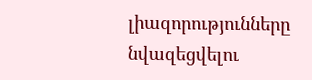լիազորությունները նվազեցվելու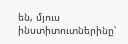են, մյուս ինստիտուտներինը՝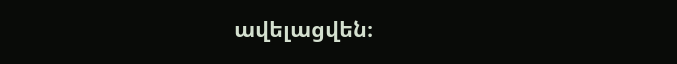ավելացվեն։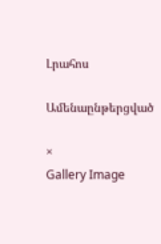Լրահոս

Ամենաընթերցված

×
Gallery Image